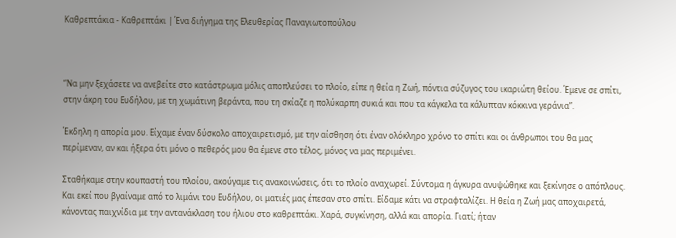Καθρεπτάκια - Καθρεπτάκι | Ένα διήγημα της Ελευθερίας Παναγιωτοπούλου



“Να μην ξεχάσετε να ανεβείτε στο κατάστρωμα μόλις αποπλεύσει το πλοίο, είπε η θεία η Ζωή, πόντια σύζυγος του ικαριώτη θείου. Έμενε σε σπίτι, στην άκρη του Ευδήλου, με τη χωμάτινη βεράντα, που τη σκίαζε η πολύκαρπη συκιά και που τα κάγκελα τα κάλυπταν κόκκινα γεράνια”.

Έκδηλη η απορία μου. Είχαμε έναν δύσκολο αποχαιρετισμό, με την αίσθηση ότι έναν ολόκληρο χρόνο το σπίτι και οι άνθρωποι του θα μας περίμεναν, αν και ήξερα ότι μόνο ο πεθερός μου θα έμενε στο τέλος, μόνος να μας περιμένει.

Σταθήκαμε στην κουπαστή του πλοίου, ακούγαμε τις ανακοινώσεις, ότι το πλοίο αναχωρεί. Σύντομα η άγκυρα ανυψώθηκε και ξεκίνησε ο απόπλους. Και εκεί που βγαίναμε από το λιμάνι του Ευδήλου, οι ματιές μας έπεσαν στο σπίτι. Είδαμε κάτι να στραφταλίζει. Η θεία η Ζωή μας αποχαιρετά, κάνοντας παιχνίδια με την αντανάκλαση του ήλιου στο καθρεπτάκι. Χαρά, συγκίνηση, αλλά και απορία. Γιατί; ήταν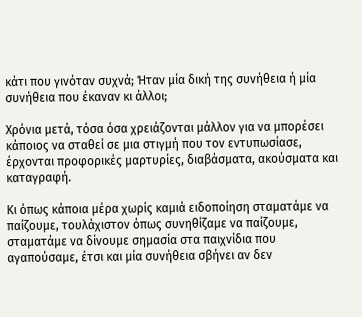κάτι που γινόταν συχνά; Ήταν μία δική της συνήθεια ή μία συνήθεια που έκαναν κι άλλοι;

Χρόνια μετά, τόσα όσα χρειάζονται μάλλον για να μπορέσει κάποιος να σταθεί σε μια στιγμή που τον εντυπωσίασε, έρχονται προφορικές μαρτυρίες, διαβάσματα, ακούσματα και καταγραφή.

Κι όπως κάποια μέρα χωρίς καμιά ειδοποίηση σταματάμε να παίζουμε, τουλάχιστον όπως συνηθίζαμε να παίζουμε, σταματάμε να δίνουμε σημασία στα παιχνίδια που αγαπούσαμε, έτσι και μία συνήθεια σβήνει αν δεν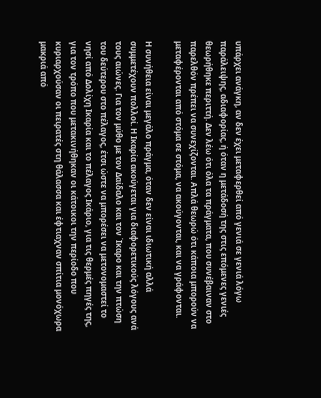υπάρχει ανάγκη, αν δεν έχει μεταφερθεί από γενιά σε γενιά λόγω παράλειψης, αδιαφορίας, ή όταν η μετάδοσή της στις επόμενες γενιές θεωρήθηκε περιττή. Δεν λέω ότι όλα τα πράγματα, που συνέβαιναν στο παρελθόν πρέπει να συνεχίζονται. Απλά θεωρώ ότι κάποια μπορούν να μεταφέρονται από στόμα σε στόμα, να ακούγονται, και να γράφονται.

Η συνήθεια είναι μεγάλο πράγμα, όταν δεν είναι ιδιωτική αλλά συμμετέχουν πολλοί. Η Ικαρία ακούγεται για διαφορετικούς λόγους ανά τους αιώνες. Για τον μύθο με τον Δαίδαλο και τον Ίκαρο και την πτώση του δεύτερου στο πέλαγος, έτσι ώστε να μπορέσει να μετονομαστεί το νησί από Δολίχη Ικαρία και το πέλαγος Ικάριο, για τις θερμές πηγές της, για τον τρόπο που μετακινήθηκαν οι κάτοικοι την περίοδο που κυριαρχούσαν οι πειρατές στη θάλασσα και έφτιαχναν σπίτια μονόχωρα μακριά από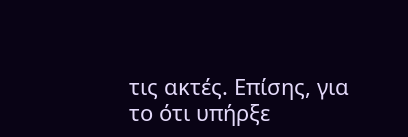τις ακτές. Επίσης, για το ότι υπήρξε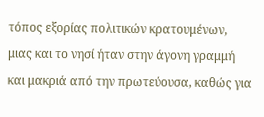τόπος εξορίας πολιτικών κρατουμένων, μιας και το νησί ήταν στην άγονη γραμμή και μακριά από την πρωτεύουσα, καθώς για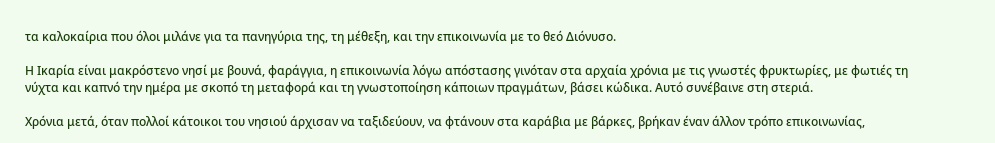τα καλοκαίρια που όλοι μιλάνε για τα πανηγύρια της, τη μέθεξη, και την επικοινωνία με το θεό Διόνυσο.

Η Ικαρία είναι μακρόστενο νησί με βουνά, φαράγγια, η επικοινωνία λόγω απόστασης γινόταν στα αρχαία χρόνια με τις γνωστές φρυκτωρίες, με φωτιές τη νύχτα και καπνό την ημέρα με σκοπό τη μεταφορά και τη γνωστοποίηση κάποιων πραγμάτων, βάσει κώδικα. Αυτό συνέβαινε στη στεριά.

Χρόνια μετά, όταν πολλοί κάτοικοι του νησιού άρχισαν να ταξιδεύουν, να φτάνουν στα καράβια με βάρκες, βρήκαν έναν άλλον τρόπο επικοινωνίας,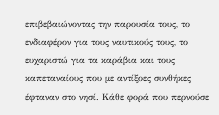επιβεβαιώνοντας την παρουσία τους, το ενδιαφέρον για τους ναυτικούς τους, το ευχαριστώ για τα καράβια και τους καπεταναίους που με αντίξοες συνθήκες έφταναν στο νησί. Κάθε φορά που περνούσε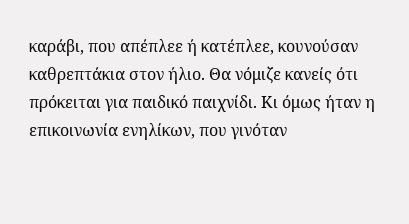καράβι, που απέπλεε ή κατέπλεε, κουνούσαν καθρεπτάκια στον ήλιο. Θα νόμιζε κανείς ότι πρόκειται για παιδικό παιχνίδι. Κι όμως ήταν η επικοινωνία ενηλίκων, που γινόταν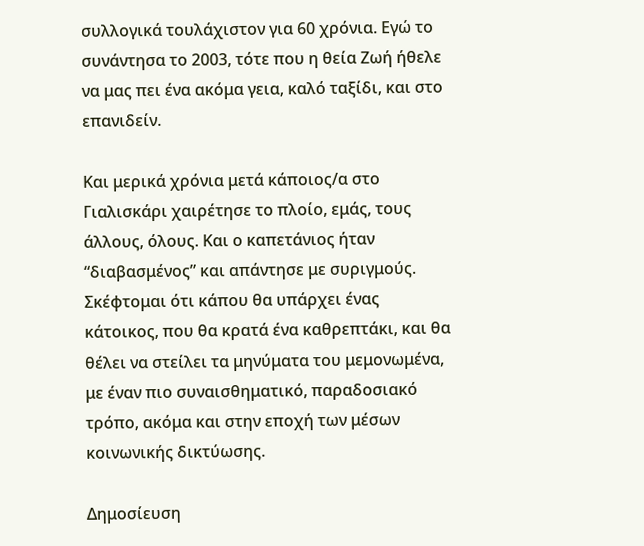συλλογικά τουλάχιστον για 60 χρόνια. Εγώ το συνάντησα το 2003, τότε που η θεία Ζωή ήθελε να μας πει ένα ακόμα γεια, καλό ταξίδι, και στο επανιδείν.

Και μερικά χρόνια μετά κάποιος/α στο Γιαλισκάρι χαιρέτησε το πλοίο, εμάς, τους άλλους, όλους. Και ο καπετάνιος ήταν “διαβασμένος” και απάντησε με συριγμούς. Σκέφτομαι ότι κάπου θα υπάρχει ένας κάτοικος, που θα κρατά ένα καθρεπτάκι, και θα θέλει να στείλει τα μηνύματα του μεμονωμένα, με έναν πιο συναισθηματικό, παραδοσιακό τρόπο, ακόμα και στην εποχή των μέσων κοινωνικής δικτύωσης.

Δημοσίευση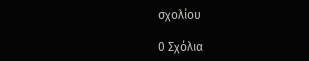σχολίου

0 Σχόλια